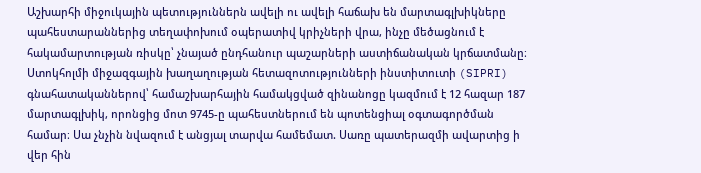Աշխարհի միջուկային պետություններն ավելի ու ավելի հաճախ են մարտագլխիկները պահեստարաններից տեղափոխում օպերատիվ կրիչների վրա, ինչը մեծացնում է հակամարտության ռիսկը՝ չնայած ընդհանուր պաշարների աստիճանական կրճատմանը։
Ստոկհոլմի միջազգային խաղաղության հետազոտությունների ինստիտուտի (SIPRI) գնահատականներով՝ համաշխարհային համակցված զինանոցը կազմում է 12 հազար 187 մարտագլխիկ, որոնցից մոտ 9745-ը պահեստներում են պոտենցիալ օգտագործման համար։ Սա չնչին նվազում է անցյալ տարվա համեմատ. Սառը պատերազմի ավարտից ի վեր հին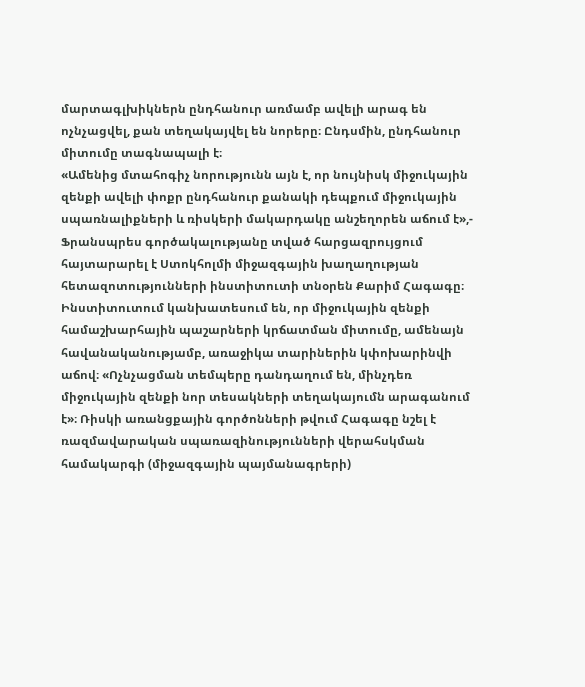մարտագլխիկներն ընդհանուր առմամբ ավելի արագ են ոչնչացվել, քան տեղակայվել են նորերը։ Ընդսմին, ընդհանուր միտումը տագնապալի է։
«Ամենից մտահոգիչ նորությունն այն է, որ նույնիսկ միջուկային զենքի ավելի փոքր ընդհանուր քանակի դեպքում միջուկային սպառնալիքների և ռիսկերի մակարդակը անշեղորեն աճում է»,- Ֆրանսպրես գործակալությանը տված հարցազրույցում հայտարարել է Ստոկհոլմի միջազգային խաղաղության հետազոտությունների ինստիտուտի տնօրեն Քարիմ Հագագը։
Ինստիտուտում կանխատեսում են, որ միջուկային զենքի համաշխարհային պաշարների կրճատման միտումը, ամենայն հավանականությամբ, առաջիկա տարիներին կփոխարինվի աճով։ «Ոչնչացման տեմպերը դանդաղում են, մինչդեռ միջուկային զենքի նոր տեսակների տեղակայումն արագանում է»։ Ռիսկի առանցքային գործոնների թվում Հագագը նշել է ռազմավարական սպառազինությունների վերահսկման համակարգի (միջազգային պայմանագրերի)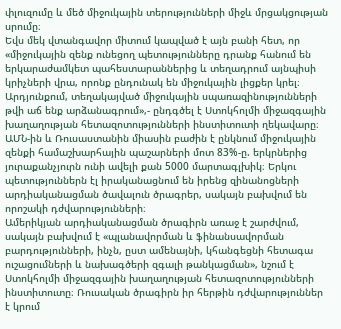փլուզումը և մեծ միջուկային տերությունների միջև մրցակցության սրումը։
Եվս մեկ վտանգավոր միտում կապված է այն բանի հետ, որ «միջուկային զենք ունեցող պետությունները դրանք հանում են երկարաժամկետ պահեստարաններից և տեղադրում այնպիսի կրիչների վրա, որոնք ընդունակ են միջուկային լիցքեր կրել։ Արդյունքում, տեղակայված միջուկային սպառազինությունների թվի աճ ենք արձանագրում»,- ընդգծել է Ստոկհոլմի միջազգային խաղաղության հետազոտությունների ինստիտուտի ղեկավարը։
ԱՄՆ-ին և Ռուսաստանին միասին բաժին է ընկնում միջուկային զենքի համաշխարհային պաշարների մոտ 83%-ը. երկրներից յուրաքանչյուրն ունի ավելի քան 5000 մարտագլխիկ։ Երկու պետություններն էլ իրականացնում են իրենց զինանոցների արդիականացման ծավալուն ծրագրեր, սակայն բախվում են որոշակի դժվարությունների։
Ամերիկյան արդիականացման ծրագիրն առաջ է շարժվում, սակայն բախվում է «պլանավորման և ֆինանսավորման բարդությունների, ինչն, ըստ ամենայնի, կհանգեցնի հետագա ուշացումների և նախագծերի զգալի թանկացման», նշում է Ստոկհոլմի միջազգային խաղաղության հետազոտությունների ինստիտուտը։ Ռուսական ծրագիրն իր հերթին դժվարություններ է կրում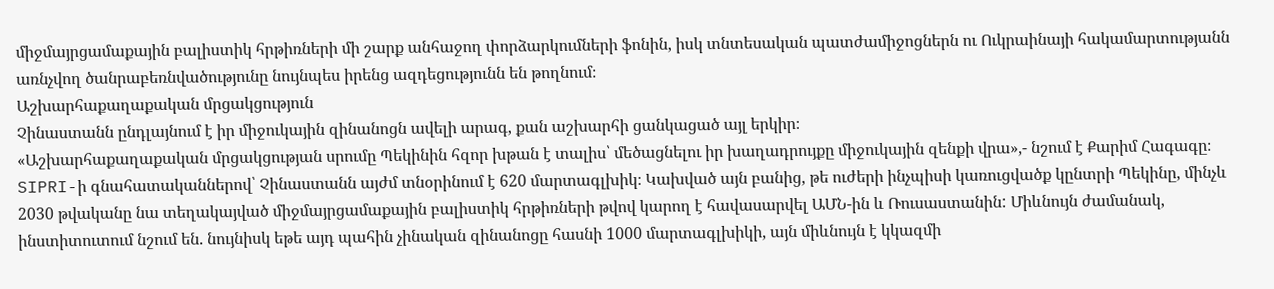միջմայրցամաքային բալիստիկ հրթիռների մի շարք անհաջող փորձարկումների ֆոնին, իսկ տնտեսական պատժամիջոցներն ու Ուկրաինայի հակամարտությանն առնչվող ծանրաբեռնվածությունը նույնպես իրենց ազդեցությունն են թողնում։
Աշխարհաքաղաքական մրցակցություն
Չինաստանն ընդլայնում է իր միջուկային զինանոցն ավելի արագ, քան աշխարհի ցանկացած այլ երկիր։
«Աշխարհաքաղաքական մրցակցության սրումը Պեկինին հզոր խթան է տալիս՝ մեծացնելու իր խաղադրույքը միջուկային զենքի վրա»,- նշում է Քարիմ Հագագը։
SIPRI-ի գնահատականներով՝ Չինաստանն այժմ տնօրինում է 620 մարտագլխիկ։ Կախված այն բանից, թե ուժերի ինչպիսի կառուցվածք կընտրի Պեկինը, մինչև 2030 թվականը նա տեղակայված միջմայրցամաքային բալիստիկ հրթիռների թվով կարող է հավասարվել ԱՄՆ-ին և Ռուսաստանին: Միևնույն ժամանակ, ինստիտուտում նշում են. նույնիսկ եթե այդ պահին չինական զինանոցը հասնի 1000 մարտագլխիկի, այն միևնույն է կկազմի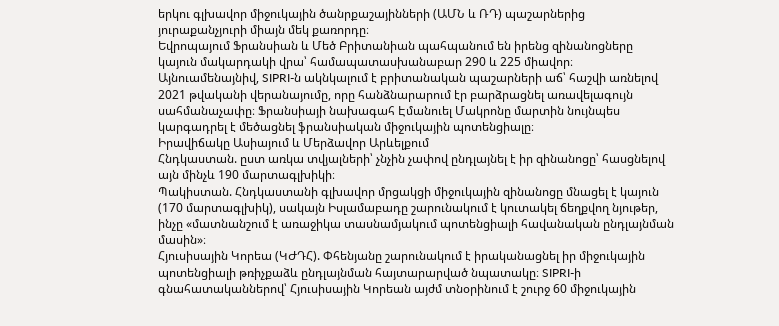երկու գլխավոր միջուկային ծանրքաշայինների (ԱՄՆ և ՌԴ) պաշարներից յուրաքանչյուրի միայն մեկ քառորդը։
Եվրոպայում Ֆրանսիան և Մեծ Բրիտանիան պահպանում են իրենց զինանոցները կայուն մակարդակի վրա՝ համապատասխանաբար 290 և 225 միավոր։ Այնուամենայնիվ, SIPRI-ն ակնկալում է բրիտանական պաշարների աճ՝ հաշվի առնելով 2021 թվականի վերանայումը, որը հանձնարարում էր բարձրացնել առավելագույն սահմանաչափը։ Ֆրանսիայի նախագահ Էմանուել Մակրոնը մարտին նույնպես կարգադրել է մեծացնել ֆրանսիական միջուկային պոտենցիալը։
Իրավիճակը Ասիայում և Մերձավոր Արևելքում
Հնդկաստան. ըստ առկա տվյալների՝ չնչին չափով ընդլայնել է իր զինանոցը՝ հասցնելով այն մինչև 190 մարտագլխիկի։
Պակիստան. Հնդկաստանի գլխավոր մրցակցի միջուկային զինանոցը մնացել է կայուն (170 մարտագլխիկ), սակայն Իսլամաբադը շարունակում է կուտակել ճեղքվող նյութեր, ինչը «մատնանշում է առաջիկա տասնամյակում պոտենցիալի հավանական ընդլայնման մասին»։
Հյուսիսային Կորեա (ԿԺԴՀ). Փհենյանը շարունակում է իրականացնել իր միջուկային պոտենցիալի թռիչքաձև ընդլայնման հայտարարված նպատակը։ SIPRI-ի գնահատականներով՝ Հյուսիսային Կորեան այժմ տնօրինում է շուրջ 60 միջուկային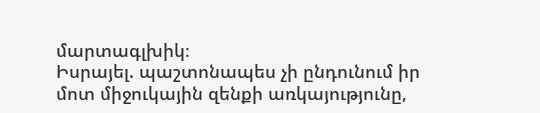մարտագլխիկ։
Իսրայել. պաշտոնապես չի ընդունում իր մոտ միջուկային զենքի առկայությունը,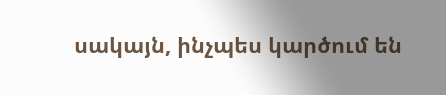սակայն, ինչպես կարծում են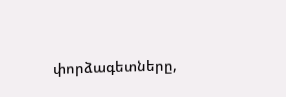փորձագետները,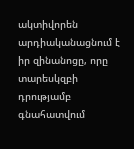ակտիվորեն արդիականացնում է իր զինանոցը, որը տարեսկզբի դրությամբ գնահատվում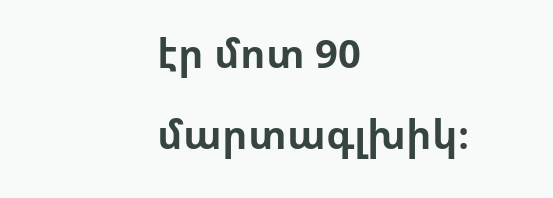էր մոտ 90 մարտագլխիկ։